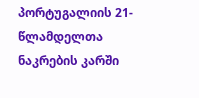პორტუგალიის 21-წლამდელთა ნაკრების კარში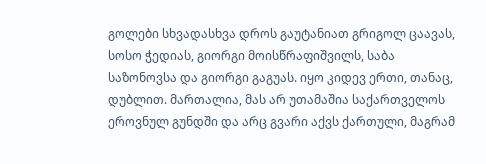გოლები სხვადასხვა დროს გაუტანიათ გრიგოლ ცაავას, სოსო ჭედიას, გიორგი მოისწრაფიშვილს, საბა საზონოვსა და გიორგი გაგუას. იყო კიდევ ერთი, თანაც, დუბლით. მართალია, მას არ უთამაშია საქართველოს ეროვნულ გუნდში და არც გვარი აქვს ქართული, მაგრამ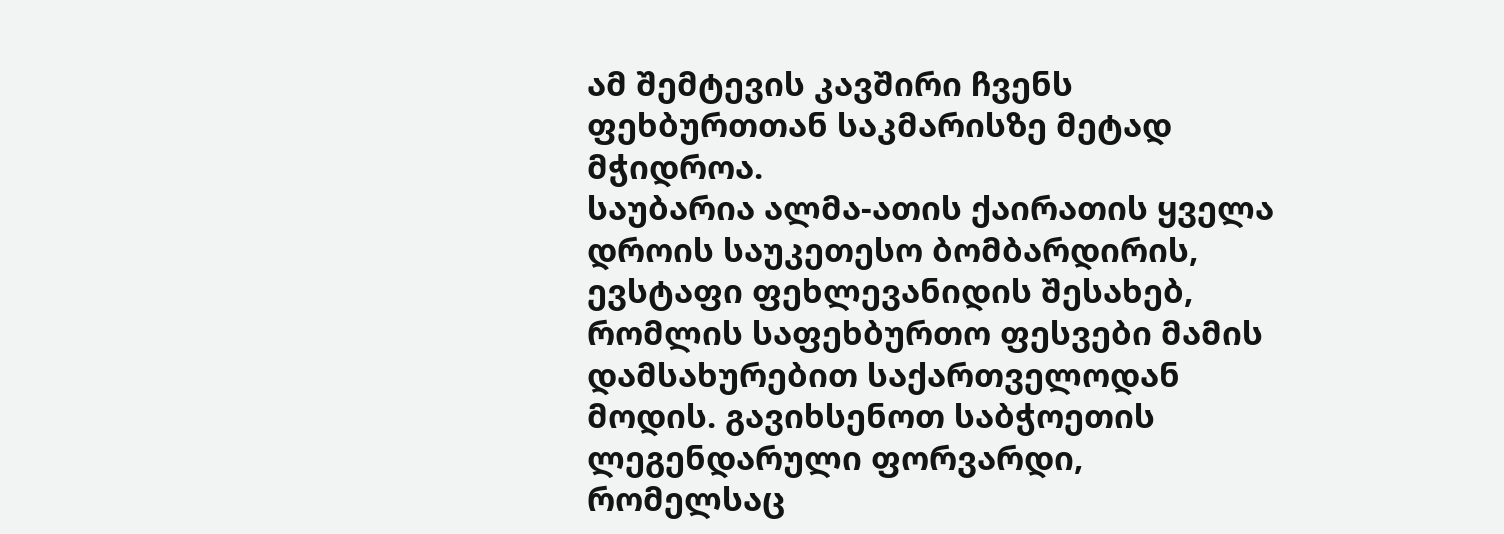ამ შემტევის კავშირი ჩვენს ფეხბურთთან საკმარისზე მეტად მჭიდროა.
საუბარია ალმა-ათის ქაირათის ყველა დროის საუკეთესო ბომბარდირის, ევსტაფი ფეხლევანიდის შესახებ, რომლის საფეხბურთო ფესვები მამის დამსახურებით საქართველოდან მოდის. გავიხსენოთ საბჭოეთის ლეგენდარული ფორვარდი, რომელსაც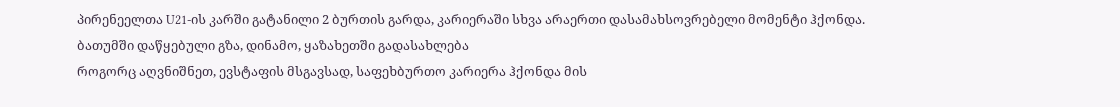პირენეელთა U21-ის კარში გატანილი 2 ბურთის გარდა, კარიერაში სხვა არაერთი დასამახსოვრებელი მომენტი ჰქონდა.
ბათუმში დაწყებული გზა, დინამო, ყაზახეთში გადასახლება
როგორც აღვნიშნეთ, ევსტაფის მსგავსად, საფეხბურთო კარიერა ჰქონდა მის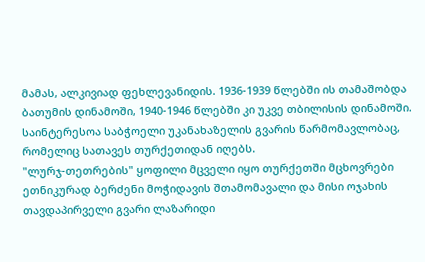მამას, ალკივიად ფეხლევანიდის. 1936-1939 წლებში ის თამაშობდა ბათუმის დინამოში, 1940-1946 წლებში კი უკვე თბილისის დინამოში. საინტერესოა საბჭოელი უკანახაზელის გვარის წარმომავლობაც, რომელიც სათავეს თურქეთიდან იღებს.
"ლურჯ-თეთრების" ყოფილი მცველი იყო თურქეთში მცხოვრები ეთნიკურად ბერძენი მოჭიდავის შთამომავალი და მისი ოჯახის თავდაპირველი გვარი ლაზარიდი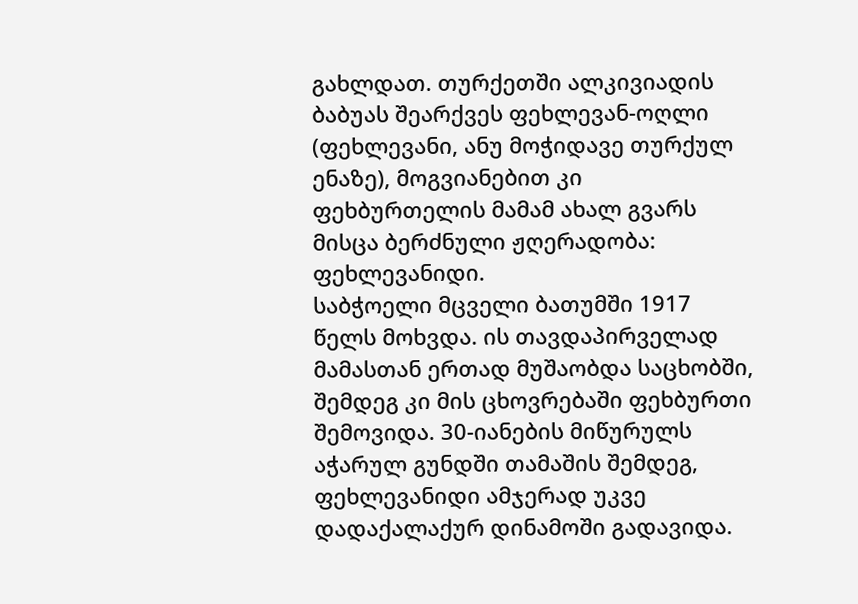გახლდათ. თურქეთში ალკივიადის ბაბუას შეარქვეს ფეხლევან-ოღლი (ფეხლევანი, ანუ მოჭიდავე თურქულ ენაზე), მოგვიანებით კი ფეხბურთელის მამამ ახალ გვარს მისცა ბერძნული ჟღერადობა: ფეხლევანიდი.
საბჭოელი მცველი ბათუმში 1917 წელს მოხვდა. ის თავდაპირველად მამასთან ერთად მუშაობდა საცხობში, შემდეგ კი მის ცხოვრებაში ფეხბურთი შემოვიდა. 30-იანების მიწურულს აჭარულ გუნდში თამაშის შემდეგ, ფეხლევანიდი ამჯერად უკვე დადაქალაქურ დინამოში გადავიდა.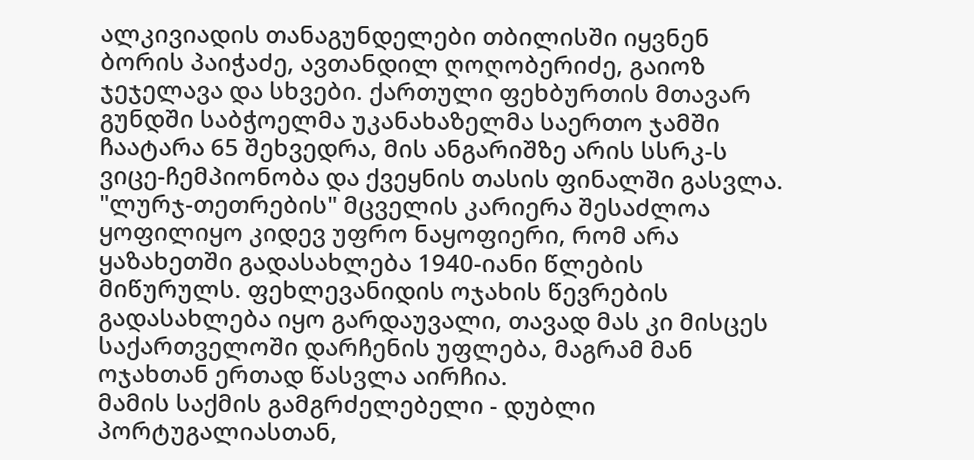ალკივიადის თანაგუნდელები თბილისში იყვნენ ბორის პაიჭაძე, ავთანდილ ღოღობერიძე, გაიოზ ჯეჯელავა და სხვები. ქართული ფეხბურთის მთავარ გუნდში საბჭოელმა უკანახაზელმა საერთო ჯამში ჩაატარა 65 შეხვედრა, მის ანგარიშზე არის სსრკ-ს ვიცე-ჩემპიონობა და ქვეყნის თასის ფინალში გასვლა.
"ლურჯ-თეთრების" მცველის კარიერა შესაძლოა ყოფილიყო კიდევ უფრო ნაყოფიერი, რომ არა ყაზახეთში გადასახლება 1940-იანი წლების მიწურულს. ფეხლევანიდის ოჯახის წევრების გადასახლება იყო გარდაუვალი, თავად მას კი მისცეს საქართველოში დარჩენის უფლება, მაგრამ მან ოჯახთან ერთად წასვლა აირჩია.
მამის საქმის გამგრძელებელი - დუბლი პორტუგალიასთან,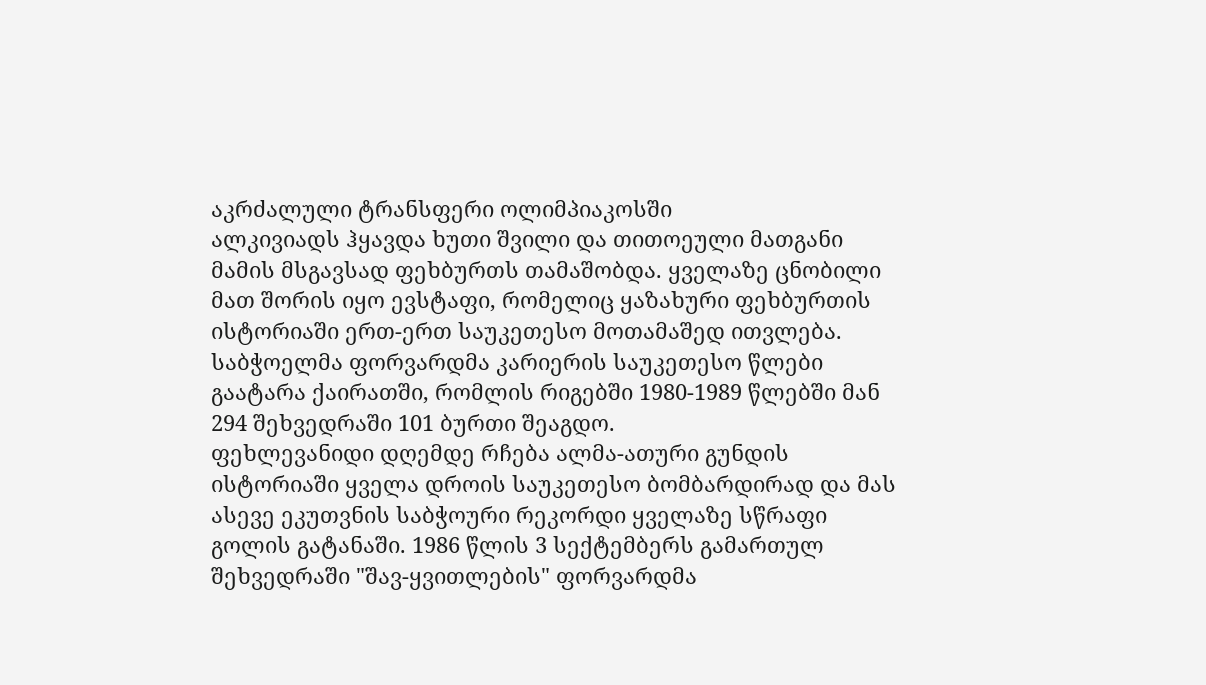აკრძალული ტრანსფერი ოლიმპიაკოსში
ალკივიადს ჰყავდა ხუთი შვილი და თითოეული მათგანი მამის მსგავსად ფეხბურთს თამაშობდა. ყველაზე ცნობილი მათ შორის იყო ევსტაფი, რომელიც ყაზახური ფეხბურთის ისტორიაში ერთ-ერთ საუკეთესო მოთამაშედ ითვლება. საბჭოელმა ფორვარდმა კარიერის საუკეთესო წლები გაატარა ქაირათში, რომლის რიგებში 1980-1989 წლებში მან 294 შეხვედრაში 101 ბურთი შეაგდო.
ფეხლევანიდი დღემდე რჩება ალმა-ათური გუნდის ისტორიაში ყველა დროის საუკეთესო ბომბარდირად და მას ასევე ეკუთვნის საბჭოური რეკორდი ყველაზე სწრაფი გოლის გატანაში. 1986 წლის 3 სექტემბერს გამართულ შეხვედრაში "შავ-ყვითლების" ფორვარდმა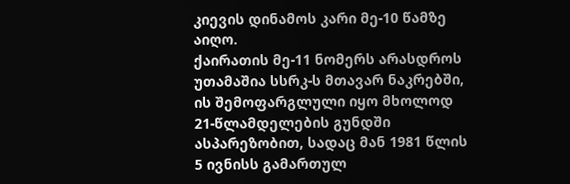კიევის დინამოს კარი მე-10 წამზე აიღო.
ქაირათის მე-11 ნომერს არასდროს უთამაშია სსრკ-ს მთავარ ნაკრებში, ის შემოფარგლული იყო მხოლოდ 21-წლამდელების გუნდში ასპარეზობით, სადაც მან 1981 წლის 5 ივნისს გამართულ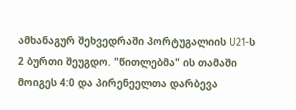ამხანაგურ შეხვედრაში პორტუგალიის U21-ს 2 ბურთი შეუგდო. "წითლებმა" ის თამაში მოიგეს 4:0 და პირენეელთა დარბევა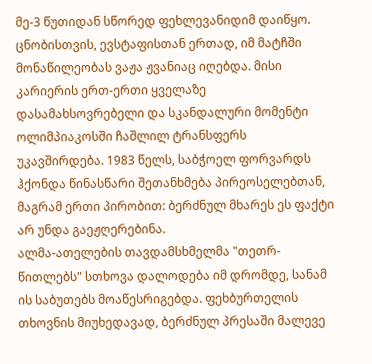მე-3 წუთიდან სწორედ ფეხლევანიდიმ დაიწყო.
ცნობისთვის, ევსტაფისთან ერთად, იმ მატჩში მონაწილეობას ვაჟა ჟვანიაც იღებდა. მისი კარიერის ერთ-ერთი ყველაზე დასამახსოვრებელი და სკანდალური მომენტი ოლიმპიაკოსში ჩაშლილ ტრანსფერს უკავშირდება. 1983 წელს, საბჭოელ ფორვარდს ჰქონდა წინასწარი შეთანხმება პირეოსელებთან, მაგრამ ერთი პირობით: ბერძნულ მხარეს ეს ფაქტი არ უნდა გაეჟღერებინა.
ალმა-ათელების თავდამსხმელმა "თეთრ-წითლებს" სთხოვა დალოდება იმ დრომდე, სანამ ის საბუთებს მოაწესრიგებდა. ფეხბურთელის თხოვნის მიუხედავად, ბერძნულ პრესაში მალევე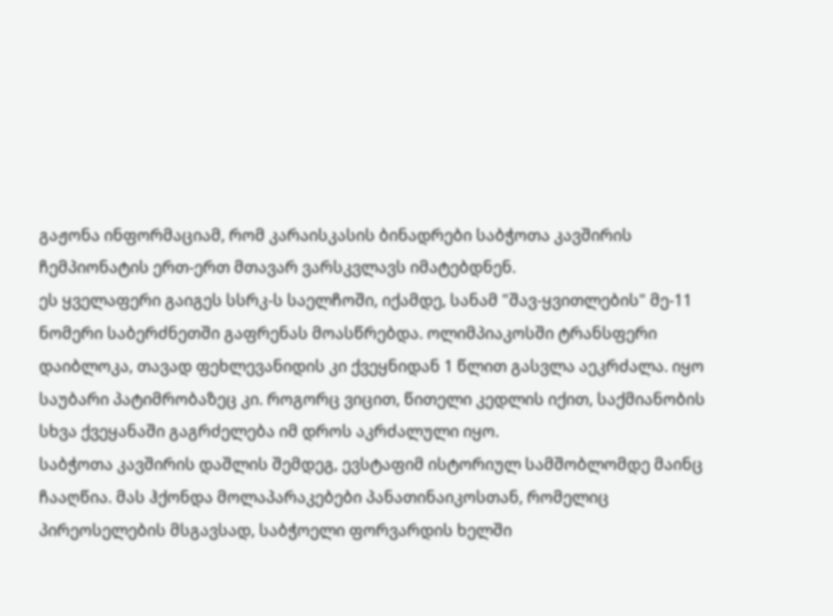გაჟონა ინფორმაციამ, რომ კარაისკასის ბინადრები საბჭოთა კავშირის ჩემპიონატის ერთ-ერთ მთავარ ვარსკვლავს იმატებდნენ.
ეს ყველაფერი გაიგეს სსრკ-ს საელჩოში, იქამდე, სანამ "შავ-ყვითლების" მე-11 ნომერი საბერძნეთში გაფრენას მოასწრებდა. ოლიმპიაკოსში ტრანსფერი დაიბლოკა, თავად ფეხლევანიდის კი ქვეყნიდან 1 წლით გასვლა აეკრძალა. იყო საუბარი პატიმრობაზეც კი. როგორც ვიცით, წითელი კედლის იქით, საქმიანობის სხვა ქვეყანაში გაგრძელება იმ დროს აკრძალული იყო.
საბჭოთა კავშირის დაშლის შემდეგ, ევსტაფიმ ისტორიულ სამშობლომდე მაინც ჩააღწია. მას ჰქონდა მოლაპარაკებები პანათინაიკოსთან, რომელიც პირეოსელების მსგავსად, საბჭოელი ფორვარდის ხელში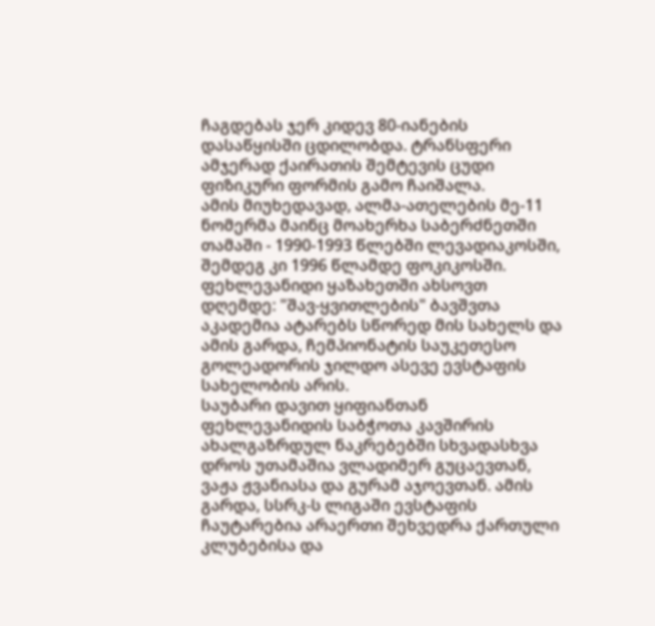ჩაგდებას ჯერ კიდევ 80-იანების დასაწყისში ცდილობდა. ტრანსფერი ამჯერად ქაირათის შემტევის ცუდი ფიზიკური ფორმის გამო ჩაიშალა.
ამის მიუხედავად, ალმა-ათელების მე-11 ნომერმა მაინც მოახერხა საბერძნეთში თამაში - 1990-1993 წლებში ლევადიაკოსში, შემდეგ კი 1996 წლამდე ფოკიკოსში. ფეხლევანიდი ყაზახეთში ახსოვთ დღემდე: "შავ-ყვითლების" ბავშვთა აკადემია ატარებს სწორედ მის სახელს და ამის გარდა, ჩემპიონატის საუკეთესო გოლეადორის ჯილდო ასევე ევსტაფის სახელობის არის.
საუბარი დავით ყიფიანთან
ფეხლევანიდის საბჭოთა კავშირის ახალგაზრდულ ნაკრებებში სხვადასხვა დროს უთამაშია ვლადიმერ გუცაევთან, ვაჟა ჟვანიასა და გურამ აჯოევთან. ამის გარდა, სსრკ-ს ლიგაში ევსტაფის ჩაუტარებია არაერთი შეხვედრა ქართული კლუბებისა და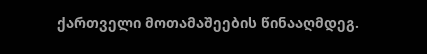ქართველი მოთამაშეების წინააღმდეგ.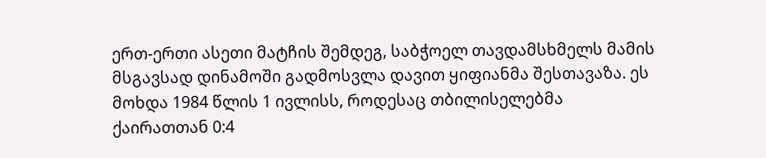ერთ-ერთი ასეთი მატჩის შემდეგ, საბჭოელ თავდამსხმელს მამის მსგავსად დინამოში გადმოსვლა დავით ყიფიანმა შესთავაზა. ეს მოხდა 1984 წლის 1 ივლისს, როდესაც თბილისელებმა ქაირათთან 0:4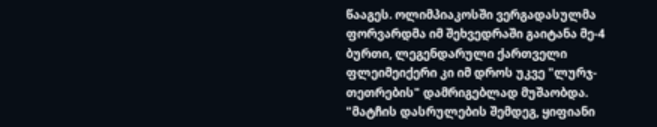წააგეს. ოლიმპიაკოსში ვერგადასულმა ფორვარდმა იმ შეხვედრაში გაიტანა მე-4 ბურთი, ლეგენდარული ქართველი ფლეიმეიქერი კი იმ დროს უკვე "ლურჯ-თეთრების" დამრიგებლად მუშაობდა.
"მატჩის დასრულების შემდეგ, ყიფიანი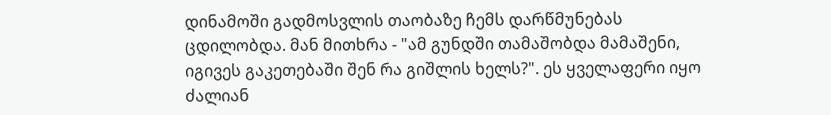დინამოში გადმოსვლის თაობაზე ჩემს დარწმუნებას ცდილობდა. მან მითხრა - "ამ გუნდში თამაშობდა მამაშენი, იგივეს გაკეთებაში შენ რა გიშლის ხელს?". ეს ყველაფერი იყო ძალიან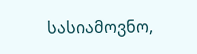სასიამოვნო,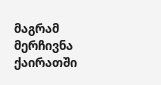მაგრამ მერჩივნა ქაირათში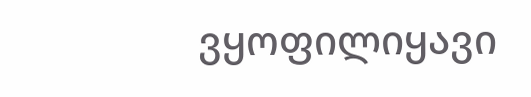ვყოფილიყავი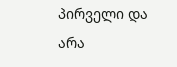პირველი და არა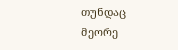თუნდაც მეორე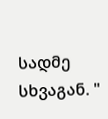სადმე სხვაგან. "